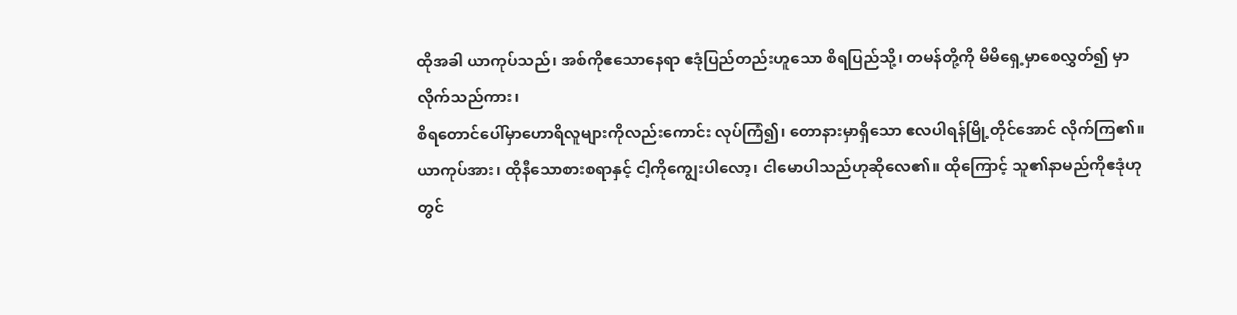ထိုအခါ ယာကုပ်သည်၊ အစ်ကိုဧသောနေရာ ဧဒုံပြည်တည်းဟူသော စိရပြည်သို့၊ တမန်တို့ကို မိမိရှေ့မှာစေလွှတ်၍ မှာလိုက်သည်ကား၊
စိရတောင်ပေါ်မှာဟောရိလူများကိုလည်းကောင်း လုပ်ကြံ၍၊ တောနားမှာရှိသော ဧလပါရန်မြို့တိုင်အောင် လိုက်ကြ၏။
ယာကုပ်အား၊ ထိုနီသောစားစရာနှင့် ငါ့ကိုကျွေးပါလော့၊ ငါမောပါသည်ဟုဆိုလေ၏။ ထိုကြောင့် သူ၏နာမည်ကိုဧဒုံဟုတွင်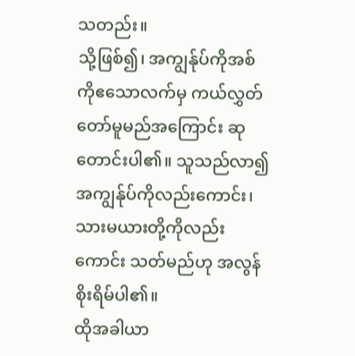သတည်း။
သို့ဖြစ်၍၊ အကျွန်ုပ်ကိုအစ်ကိုဧသောလက်မှ ကယ်လွှတ်တော်မူမည်အကြောင်း ဆုတောင်းပါ၏။ သူသည်လာ၍ အကျွန်ုပ်ကိုလည်းကောင်း၊ သားမယားတို့ကိုလည်းကောင်း သတ်မည်ဟု အလွန်စိုးရိမ်ပါ၏။
ထိုအခါယာ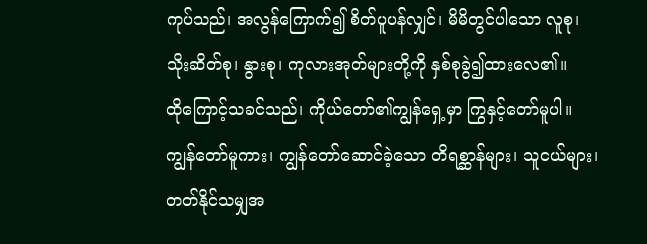ကုပ်သည်၊ အလွန်ကြောက်၍ စိတ်ပူပန်လျှင်၊ မိမိတွင်ပါသော လူစု၊ သိုးဆိတ်စု၊ နွားစု၊ ကုလားအုတ်များတို့ကို နှစ်စုခွဲ၍ထားလေ၏။
ထိုကြောင့်သခင်သည်၊ ကိုယ်တော်၏ကျွန်ရှေ့မှာ ကြွနှင့်တော်မူပါ။ ကျွန်တော်မူကား၊ ကျွန်တော်ဆောင်ခဲ့သော တိရစ္ဆာန်များ၊ သူငယ်များ၊ တတ်နိုင်သမျှအ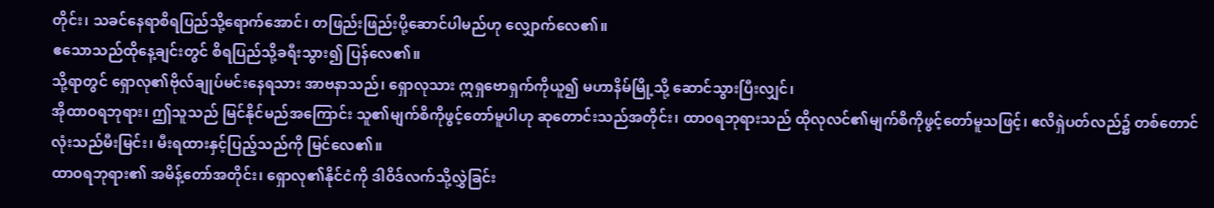တိုင်း၊ သခင်နေရာစိရပြည်သို့ရောက်အောင်၊ တဖြည်းဖြည်းပို့ဆောင်ပါမည်ဟု လျှောက်လေ၏။
ဧသောသည်ထိုနေ့ချင်းတွင် စိရပြည်သို့ခရီးသွား၍ ပြန်လေ၏။
သို့ရာတွင် ရှောလု၏ဗိုလ်ချုပ်မင်းနေရသား အာဗနာသည်၊ ရှောလုသား ဣရှဗောရှက်ကိုယူ၍ မဟာနိမ်မြို့သို့ ဆောင်သွားပြီးလျှင်၊
အိုထာဝရဘုရား၊ ဤသူသည် မြင်နိုင်မည်အကြောင်း သူ၏မျက်စိကိုဖွင့်တော်မူပါဟု ဆုတောင်းသည်အတိုင်း၊ ထာဝရဘုရားသည် ထိုလုလင်၏မျက်စိကိုဖွင့်တော်မူသဖြင့်၊ ဧလိရှဲပတ်လည်၌ တစ်တောင်လုံးသည်မီးမြင်း၊ မီးရထားနှင့်ပြည့်သည်ကို မြင်လေ၏။
ထာဝရဘုရား၏ အမိန့်တော်အတိုင်း၊ ရှောလု၏နိုင်ငံကို ဒါဝိဒ်လက်သို့လွှဲခြင်း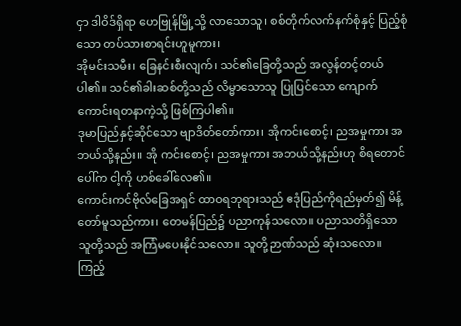ငှာ ဒါဝိဒ်ရှိရာ ဟေဗြုန်မြို့သို့ လာသောသူ၊ စစ်တိုက်လက်နက်စုံနှင့် ပြည့်စုံသော တပ်သားစာရင်းဟူမူကား၊
အိုမင်းသမီး၊ ခြေနင်းစီးလျက်၊ သင်၏ခြေတို့သည် အလွန်တင့်တယ်ပါ၏။ သင်၏ခါးဆစ်တို့သည် လိမ္မာသောသူ ပြုပြင်သော ကျောက်ကောင်းရတနာကဲ့သို့ ဖြစ်ကြပါ၏။
ဒုမာပြည်နှင့်ဆိုင်သော ဗျာဒိတ်တော်ကား၊ အိုကင်းစောင့်၊ ညအမှုကား အဘယ်သို့နည်း။ အို ကင်းစောင့်၊ ညအမှုကား အဘယ်သို့နည်းဟု စိရတောင်ပေါ်က ငါ့ကို ဟစ်ခေါ်လေ၏။
ကောင်းကင်ဗိုလ်ခြေအရှင် ထာဝရဘုရားသည် ဧဒုံပြည်ကိုရည်မှတ်၍ မိန့်တော်မူသည်ကား၊ တေမန်ပြည်၌ ပညာကုန်သလော။ ပညာသတိရှိသော သူတို့သည် အကြံမပေးနိုင်သလော။ သူတို့ဉာဏ်သည် ဆုံးသလော။
ကြည့်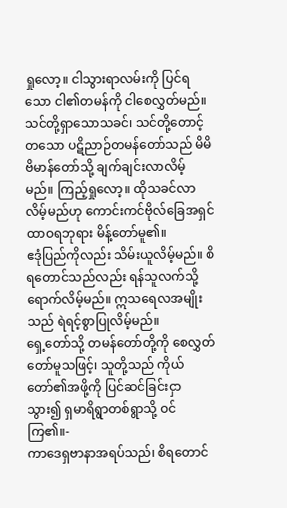ရှုလော့။ ငါသွားရာလမ်းကို ပြင်ရသော ငါ၏တမန်ကို ငါစေလွှတ်မည်။ သင်တို့ရှာသောသခင်၊ သင်တို့တောင့်တသော ပဋိညာဉ်တမန်တော်သည် မိမိဗိမာန်တော်သို့ ချက်ချင်းလာလိမ့်မည်။ ကြည့်ရှုလော့။ ထိုသခင်လာလိမ့်မည်ဟု ကောင်းကင်ဗိုလ်ခြေအရှင် ထာဝရဘုရား မိန့်တော်မူ၏။
ဧဒုံပြည်ကိုလည်း သိမ်းယူလိမ့်မည်။ စိရတောင်သည်လည်း ရန်သူလက်သို့ ရောက်လိမ့်မည်။ ဣသရေလအမျိုးသည် ရဲရင့်စွာပြုလိမ့်မည်။
ရှေ့တော်သို့ တမန်တော်တို့ကို စေလွှတ်တော်မူသဖြင့်၊ သူတို့သည် ကိုယ်တော်၏အဖို့ကို ပြင်ဆင်ခြင်းငှာ သွား၍ ရှမာရိရွာတစ်ရွာသို့ ဝင်ကြ၏။-
ကာဒေရှဗာနာအရပ်သည်၊ စိရတောင်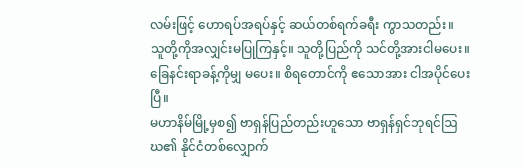လမ်းဖြင့် ဟောရပ်အရပ်နှင့် ဆယ်တစ်ရက်ခရီး ကွာသတည်း။
သူတို့ကိုအလျှင်းမပြုကြနှင့်။ သူတို့ပြည်ကို သင်တို့အားငါမပေး။ ခြေနင်းရာခန့်ကိုမျှ မပေး။ စိရတောင်ကို ဧသောအား ငါအပိုင်ပေးပြီ။
မဟာနိမ်မြို့မှစ၍ ဗာရှန်ပြည်တည်းဟူသော ဗာရှန်ရှင်ဘုရင်ဩဃ၏ နိုင်ငံတစ်လျှောက်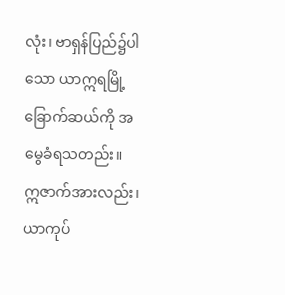လုံး၊ ဗာရှန်ပြည်၌ပါသော ယာဣရမြို့ခြောက်ဆယ်ကို အမွေခံရသတည်း။
ဣဇာက်အားလည်း၊ ယာကုပ်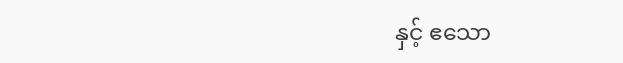နှင့် ဧသော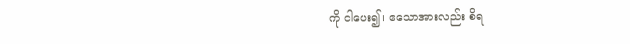ကို ငါပေး၍၊ ဧသောအားလည်း စိရ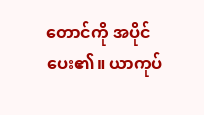တောင်ကို အပိုင်ပေး၏။ ယာကုပ်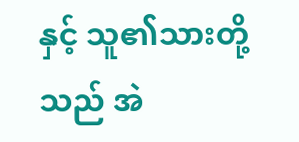နှင့် သူ၏သားတို့သည် အဲ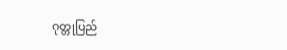ဂုတ္တုပြည်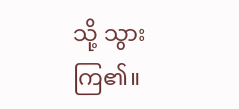သို့ သွားကြ၏။